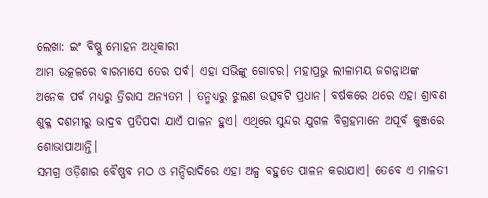ଲେଖା: ଇଂ ବିଷ୍ଣୁ ମୋହନ ଅଧିକାରୀ
ଆମ ଉତ୍କଳରେ ବାରମାସେ ତେର ପର୍ବ। ଏହା ସଭିଙ୍କୁ ଗୋଚର। ମହାପ୍ରଭୁ ଲୀଳାମୟ ଜଗନ୍ନାଥଙ୍କ ଅନେକ ପର୍ବ ମଧ୍ୟରୁ ତ୍ରିରାସ ଅନ୍ୟତମ । ତନ୍ମଧ୍ୟରୁ ଝୁଲଣ ଉତ୍ସବଟି ପ୍ରଧାନ। ବର୍ଷକରେ ଥରେ ଏହା ଶ୍ରାବଣ ଶୁକ୍ଳ ଦଶମୀରୁ ଭାଦ୍ରବ ପ୍ରତିପଦା ଯାଏଁ ପାଳନ ହୁଏ। ଏଥିରେ ସୁନ୍ଦର ଯୁଗଳ ବିଗ୍ରହମାନେ ଅପୂର୍ବ କୁଞ୍ଜରେ ଶୋଭାପାଆନ୍ତି।
ସମଗ୍ର ଓଡ଼ିଶାର ବୈଷ୍ଣବ ମଠ ଓ ମନ୍ଦିରାଦିରେ ଏହା ଅଳ୍ପ ବହୁତେ ପାଳନ କରାଯାଏ। ତେବେ ଏ ମାଳତୀ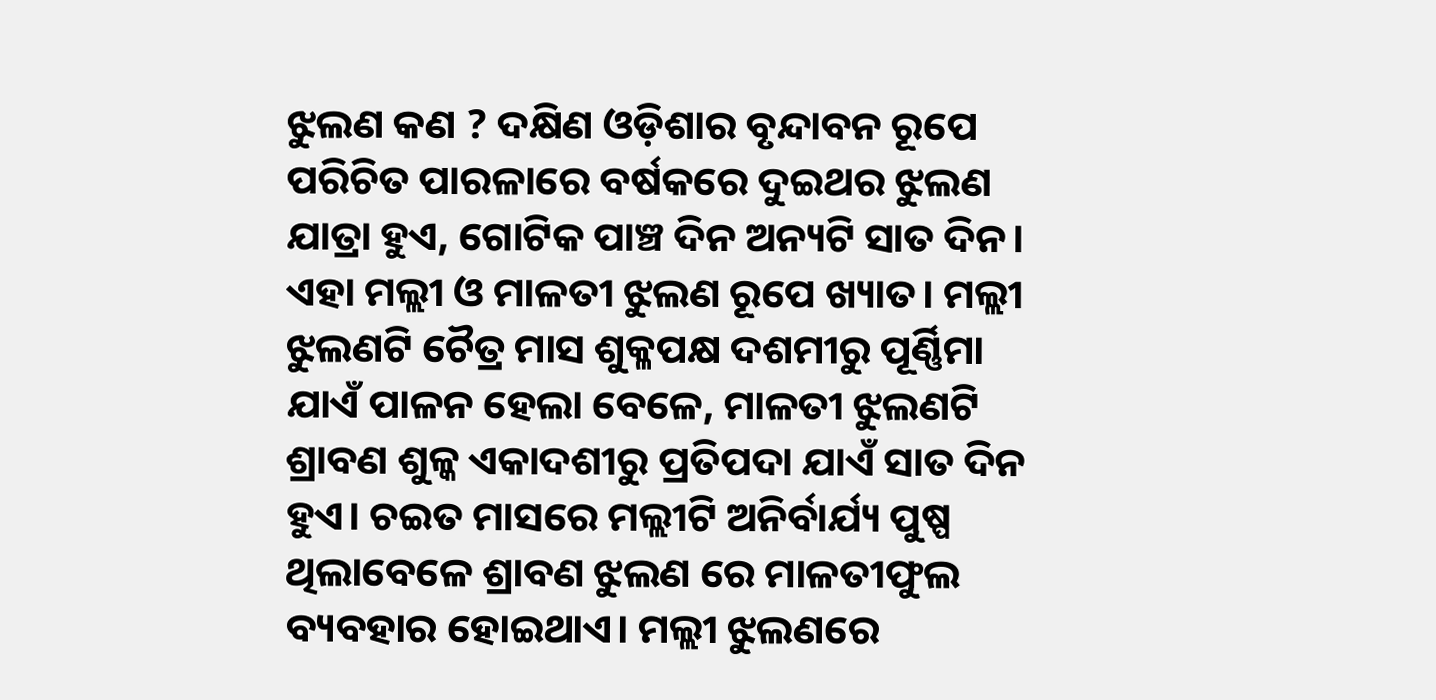ଝୁଲଣ କଣ ? ଦକ୍ଷିଣ ଓଡ଼ିଶାର ବୃନ୍ଦାବନ ରୂପେ ପରିଚିତ ପାରଳାରେ ବର୍ଷକରେ ଦୁଇଥର ଝୁଲଣ ଯାତ୍ରା ହୁଏ, ଗୋଟିକ ପାଞ୍ଚ ଦିନ ଅନ୍ୟଟି ସାତ ଦିନ।
ଏହା ମଲ୍ଲୀ ଓ ମାଳତୀ ଝୁଲଣ ରୂପେ ଖ୍ୟାତ। ମଲ୍ଲୀ ଝୁଲଣଟି ଚୈତ୍ର ମାସ ଶୁକ୍ଳପକ୍ଷ ଦଶମୀରୁ ପୂର୍ଣ୍ଣିମା ଯାଏଁ ପାଳନ ହେଲା ବେଳେ, ମାଳତୀ ଝୁଲଣଟି ଶ୍ରାବଣ ଶୁଳ୍କ ଏକାଦଶୀରୁ ପ୍ରତିପଦା ଯାଏଁ ସାତ ଦିନ ହୁଏ। ଚଇତ ମାସରେ ମଲ୍ଲୀଟି ଅନିର୍ବାର୍ଯ୍ୟ ପୁଷ୍ପ ଥିଲାବେଳେ ଶ୍ରାବଣ ଝୁଲଣ ରେ ମାଳତୀଫୁଲ ବ୍ୟବହାର ହୋଇଥାଏ। ମଲ୍ଲୀ ଝୁଲଣରେ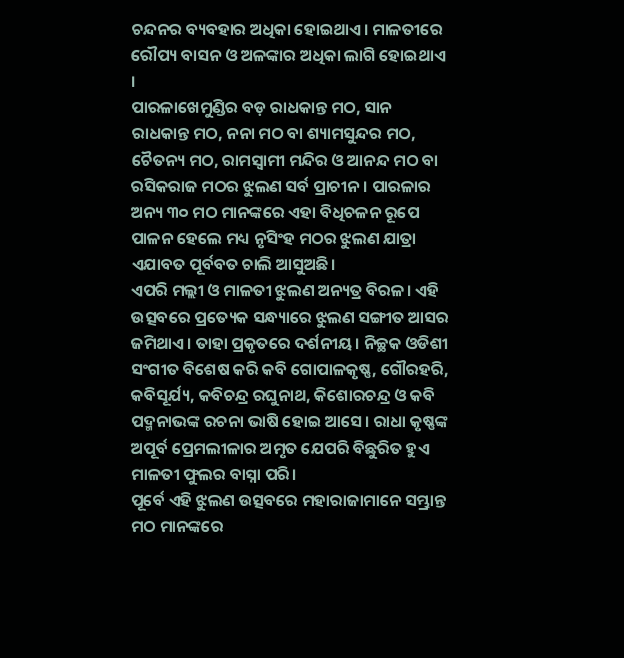ଚନ୍ଦନର ବ୍ୟବହାର ଅଧିକା ହୋଇଥାଏ। ମାଳତୀରେ ରୌପ୍ୟ ବାସନ ଓ ଅଳଙ୍କାର ଅଧିକା ଲାଗି ହୋଇଥାଏ ।
ପାରଳାଖେମୁଣ୍ଡିର ବଡ଼ ରାଧକାନ୍ତ ମଠ, ସାନ ରାଧକାନ୍ତ ମଠ, ନନା ମଠ ବା ଶ୍ୟାମସୁନ୍ଦର ମଠ, ଚୈତନ୍ୟ ମଠ, ରାମସ୍ୱାମୀ ମନ୍ଦିର ଓ ଆନନ୍ଦ ମଠ ବା ରସିକରାଜ ମଠର ଝୁଲଣ ସର୍ବ ପ୍ରାଚୀନ। ପାରଳାର ଅନ୍ୟ ୩୦ ମଠ ମାନଙ୍କରେ ଏହା ବିଧିଚଳନ ରୂପେ ପାଳନ ହେଲେ ମଧ୍ୟ ନୃସିଂହ ମଠର ଝୁଲଣ ଯାତ୍ରା ଏଯାବତ ପୂର୍ବବତ ଚାଲି ଆସୁଅଛି।
ଏପରି ମଲ୍ଲୀ ଓ ମାଳତୀ ଝୁଲଣ ଅନ୍ୟତ୍ର ବିରଳ। ଏହି ଉତ୍ସବରେ ପ୍ରତ୍ୟେକ ସନ୍ଧ୍ୟାରେ ଝୁଲଣ ସଙ୍ଗୀତ ଆସର ଜମିଥାଏ। ତାହା ପ୍ରକୃତରେ ଦର୍ଶନୀୟ। ନିଚ୍ଛକ ଓଡିଶୀ ସଂଗୀତ ବିଶେଷ କରି କବି ଗୋପାଳକୃଷ୍ଣ, ଗୌରହରି, କବିସୂର୍ଯ୍ୟ, କବିଚନ୍ଦ୍ର ରଘୁନାଥ, କିଶୋରଚନ୍ଦ୍ର ଓ କବି ପଦ୍ମନାଭଙ୍କ ରଚନା ଭାଷି ହୋଇ ଆସେ। ରାଧା କୃଷ୍ଣଙ୍କ ଅପୂର୍ବ ପ୍ରେମଲୀଳାର ଅମୃତ ଯେପରି ବିଛୁରିତ ହୁଏ ମାଳତୀ ଫୁଲର ବାସ୍ନା ପରି।
ପୂର୍ବେ ଏହି ଝୁଲଣ ଉତ୍ସବରେ ମହାରାଜାମାନେ ସମ୍ଭ୍ରାନ୍ତ ମଠ ମାନଙ୍କରେ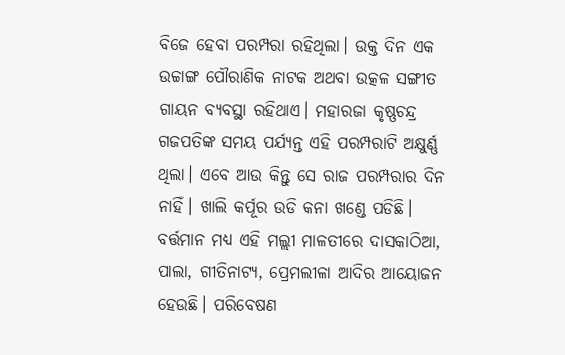ବିଜେ ହେବା ପରମ୍ପରା ରହିଥିଲା। ଉକ୍ତ ଦିନ ଏକ ଉଚ୍ଚାଙ୍ଗ ପୌରାଣିକ ନାଟକ ଅଥବା ଉତ୍କଳ ସଙ୍ଗୀତ ଗାୟନ ବ୍ୟବସ୍ଥା ରହିଥାଏ। ମହାରଜା କୃଷ୍ଣଚନ୍ଦ୍ର ଗଜପତିଙ୍କ ସମୟ ପର୍ଯ୍ୟନ୍ତ ଏହି ପରମ୍ପରାଟି ଅକ୍ଷୁର୍ଣ୍ଣ ଥିଲା। ଏବେ ଆଉ କିନ୍ତୁ ସେ ରାଜ ପରମ୍ପରାର ଦିନ ନାହିଁ। ଖାଲି କର୍ପୂର ଉଡି କନା ଖଣ୍ଡେ ପଡିଛି।
ବର୍ତ୍ତମାନ ମଧ୍ୟ ଏହି ମଲ୍ଲୀ ମାଳତୀରେ ଦାସକାଠିଆ, ପାଲା, ଗୀତିନାଟ୍ୟ, ପ୍ରେମଲୀଳା ଆଦିର ଆୟୋଜନ ହେଉଛି। ପରିବେଷଣ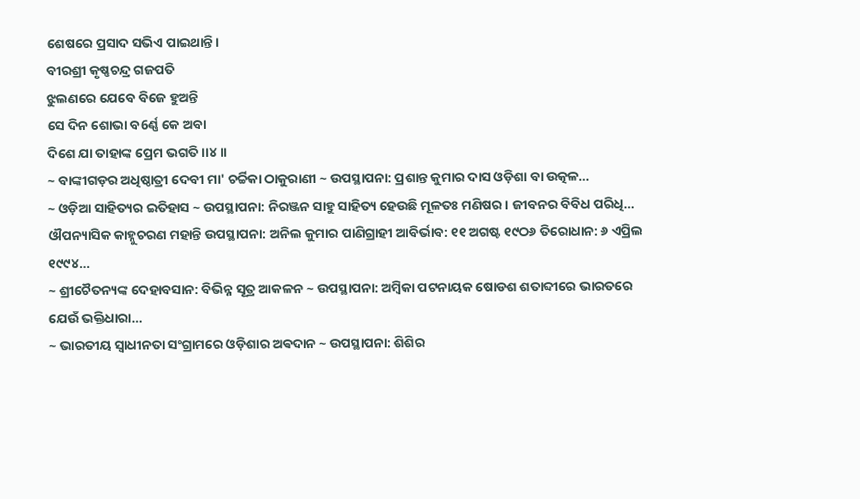ଶେଷରେ ପ୍ରସାଦ ସଭିଏ ପାଇଥାନ୍ତି।
ବୀରଶ୍ରୀ କୃଷ୍ଣଚନ୍ଦ୍ର ଗଜପତି
ଝୁଲଣରେ ଯେବେ ବିଜେ ହୁଅନ୍ତି
ସେ ଦିନ ଶୋଭା ବ6ର୍ଣ୍ଣ କେ ଅବା
ଦିଶେ ଯା ତାହାଙ୍କ ପ୍ରେମ ଭଗତି।।୪।।
~ ବାଙ୍କୀଗଡ଼ର ଅଧିଷ୍ଠାତ୍ରୀ ଦେବୀ ମା' ଚର୍ଚ୍ଚିକା ଠାକୁରାଣୀ ~ ଉପସ୍ଥାପନା: ପ୍ରଶାନ୍ତ କୁମାର ଦାସ ଓଡ଼ିଶା ବା ଉତ୍କଳ…
~ ଓଡ଼ିଆ ସାହିତ୍ୟର ଇତିହାସ ~ ଉପସ୍ଥାପନା: ନିରଞ୍ଜନ ସାହୁ ସାହିତ୍ୟ ହେଉଛି ମୂଳତଃ ମଣିଷର। ଜୀବନର ବିବିଧ ପରିଧି…
ଔପନ୍ୟାସିକ କାହ୍ନୁଚରଣ ମହାନ୍ତି ଉପସ୍ଥାପନା: ଅନିଲ କୁମାର ପାଣିଗ୍ରାହୀ ଆବିର୍ଭାବ: ୧୧ ଅଗଷ୍ଟ ୧୯ଠ୬ ତିରୋଧାନ: ୬ ଏପ୍ରିଲ ୧୯୯୪…
~ ଶ୍ରୀଚୈତନ୍ୟଙ୍କ ଦେହାବସାନ: ବିଭିନ୍ନ ସୂତ୍ର ଆକଳନ ~ ଉପସ୍ଥାପନା: ଅମ୍ବିକା ପଟନାୟକ ଷୋଡଶ ଶତାବ୍ଦୀରେ ଭାରତରେ ଯେଉଁ ଭକ୍ତିଧାରା…
~ ଭାରତୀୟ ସ୍ୱାଧୀନତା ସଂଗ୍ରାମରେ ଓଡ଼ିଶାର ଅଵଦାନ ~ ଉପସ୍ଥାପନା: ଶିଶିର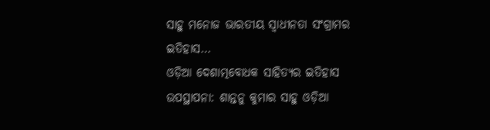ସାହୁ ମନୋଜ ଭାରତୀୟ ସ୍ଵାଧୀନତା ସଂଗ୍ରାମର ଇତିହାସ…
ଓଡ଼ିଆ ଦେଶାତ୍ମବୋଧକ ସାହିତ୍ୟର ଇତିହାସ ଉପସ୍ଥାପନା: ଶାନ୍ତନୁ କୁମାର ସାହୁ ଓଡ଼ିଆ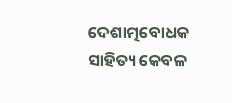ଦେଶାତ୍ମବୋଧକ ସାହିତ୍ୟ କେବଳ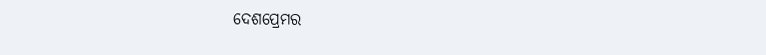ଦେଶପ୍ରେମର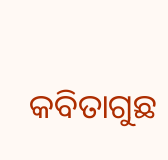କବିତାଗୁଛ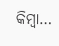କିମ୍ବା…